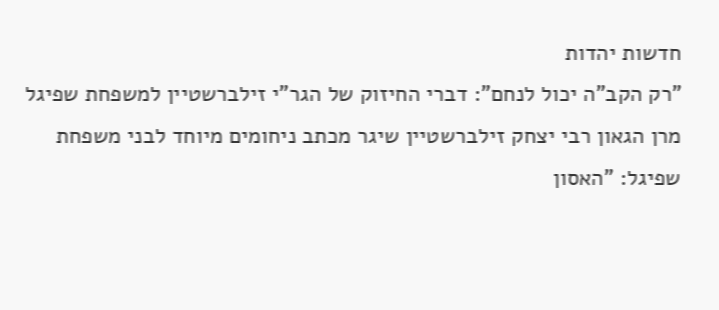חדשות יהדות
"רק הקב"ה יכול לנחם": דברי החיזוק של הגר"י זילברשטיין למשפחת שפיגל
מרן הגאון רבי יצחק זילברשטיין שיגר מכתב ניחומים מיוחד לבני משפחת שפיגל: "האסון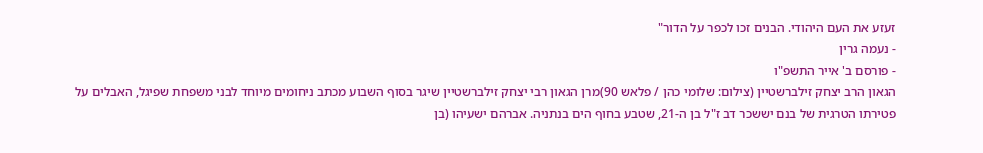זעזע את העם היהודי. הבנים זכו לכפר על הדור"
- נעמה גרין
- פורסם ב' אייר התשפ"ו
הגאון הרב יצחק זילברשטיין (צילום: שלומי כהן / פלאש 90)מרן הגאון רבי יצחק זילברשטיין שיגר בסוף השבוע מכתב ניחומים מיוחד לבני משפחת שפיגל, האבלים על פטירתו הטרגית של בנם יששכר דב ז"ל בן ה-21, שטבע בחוף הים בנתניה. אברהם ישעיהו (בן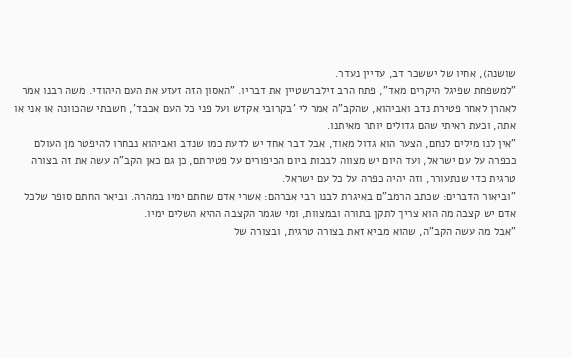שושנה), אחיו של יששכר דב, עדיין נעדר.
"למשפחת שפיגל היקרים מאד", פתח הרב זילברשטיין את דבריו. "האסון הזה זעזע את העם היהודי. משה רבנו אמר לאהרן לאחר פטירת נדב ואביהוא, שהקב"ה אמר לי 'בקרובי אקדש ועל פני כל העם אכבד', חשבתי שהכוונה או אני או אתה, וכעת ראיתי שהם גדולים יותר מאיתנו.
"אין לנו מילים לנחם, הצער הוא גדול מאוד, אבל דבר אחד יש לדעת כמו שנדב ואביהוא נבחרו להיפטר מן העולם ככפרה על עם ישראל, ועד היום יש מצווה לבכות ביום הכיפורים על פטירתם, כן גם כאן הקב"ה עשה את זה בצורה טרגית כדי שנתעורר, וזה יהיה כפרה על כל עם ישראל.
"וביאור הדברים: שכתב הרמב"ם באיגרת לבנו רבי אברהם: אשרי אדם שחתם ימיו במהרה. וביאר החתם סופר שלכל אדם יש קצבה מה הוא צריך לתקן בתורה ובמצוות, ומי שגמר הקצבה ההיא השלים ימיו.
"אבל מה עשה הקב"ה, שהוא מביא זאת בצורה טרגית, ובצורה של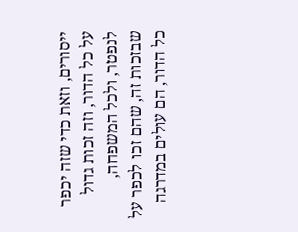ייסורים, וזאת כדי שזה יכפר על כל הדור, וזה זכות גדול לנפטר, ולכל המשפחה, שבזכות זה, שהם זכו לכפר על כל הדור, הם עולים במדרגה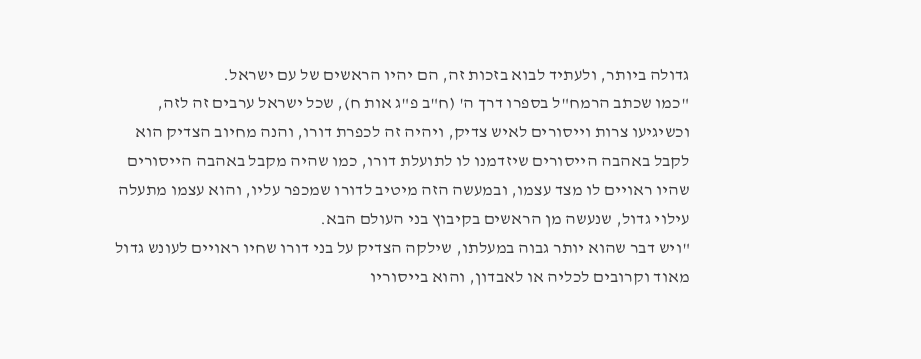גדולה ביותר, ולעתיד לבוא בזכות זה, הם יהיו הראשים של עם ישראל.
"כמו שכתב הרמח"ל בספרו דרך ה' (ח"ב פ"ג אות ח), שכל ישראל ערבים זה לזה, וכשיגיעו צרות וייסורים לאיש צדיק, ויהיה זה לכפרת דורו, והנה מחיוב הצדיק הוא לקבל באהבה הייסורים שיזדמנו לו לתועלת דורו, כמו שהיה מקבל באהבה הייסורים שהיו ראויים לו מצד עצמו, ובמעשה הזה מיטיב לדורו שמכפר עליו, והוא עצמו מתעלה עילוי גדול, שנעשה מן הראשים בקיבוץ בני העולם הבא.
"ויש דבר שהוא יותר גבוה במעלתו, שילקה הצדיק על בני דורו שחיו ראויים לעונש גדול מאוד וקרובים לכליה או לאבדון, והוא בייסוריו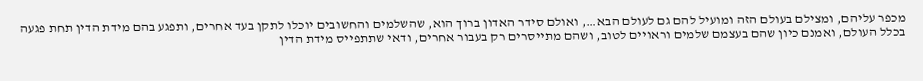מכפר עליהם, ומצילם בעולם הזה ומועיל להם גם לעולם הבא…, ואולם סידר האדון ברוך הוא, שהשלמים והחשובים יוכלו לתקן בעד אחרים, ותפגע בהם מידת הדין תחת פגעה בכלל העולם, ואמנם כיון שהם בעצמם שלמים וראויים לטוב, ושהם מתייסרים רק בעבור אחרים, ודאי שתתפייס מידת הדין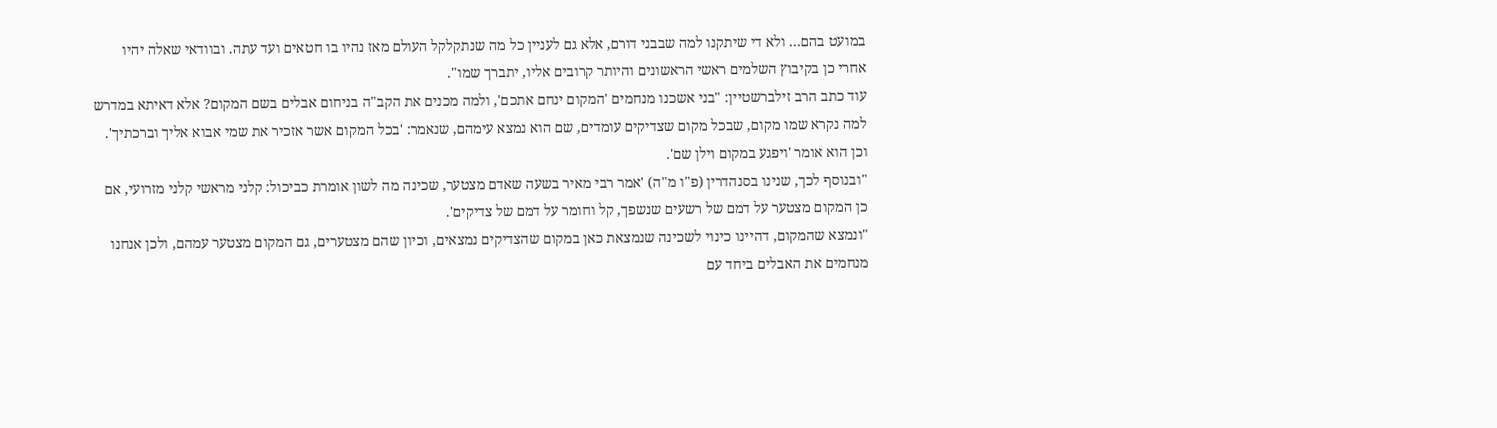במועט בהם… ולא די שיתקנו למה שבבני דורם, אלא גם לעניין כל מה שנתקלקל העולם מאז נהיו בו חטאים ועד עתה. ובוודאי שאלה יהיו אחרי כן בקיבוץ השלמים ראשי הראשונים והיותר קרובים אליו, יתברך שמו".
עוד כתב הרב זילברשטיין: "בני אשכנו מנחמים 'המקום ינחם אתכם', ולמה מכנים את הקב"ה בניחום אבלים בשם המקום? אלא דאיתא במדרש למה נקרא שמו מקום, שבכל מקום שצדיקים עומדים, שם הוא נמצא עימהם, שנאמר: 'בכל המקום אשר אזכיר את שמי אבוא אליך וברכתיך'. וכן הוא אומר 'ויפגע במקום וילן שם'.
"ובנוסף לכך, שנינו בסנהדרין (פ"ו מ"ה) 'אמר רבי מאיר בשעה שאדם מצטער, שכינה מה לשון אומרת כביכול: קלני מראשי קלני מזרועי, אם כן המקום מצטער על דמם של רשעים שנשפך, קל וחומר על דמם של צדיקים'.
"ונמצא שהמקום, דהיינו כינוי לשכינה שנמצאת כאן במקום שהצדיקים נמצאים, וכיון שהם מצטערים, גם המקום מצטער עמהם, ולכן אנחנו מנחמים את האבלים ביחד עם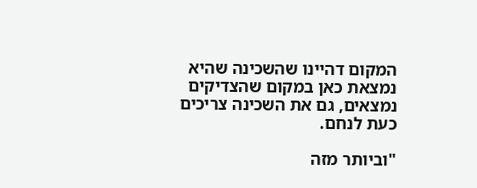המקום דהיינו שהשכינה שהיא נמצאת כאן במקום שהצדיקים נמצאים, גם את השכינה צריכים כעת לנחם.

"וביותר מזה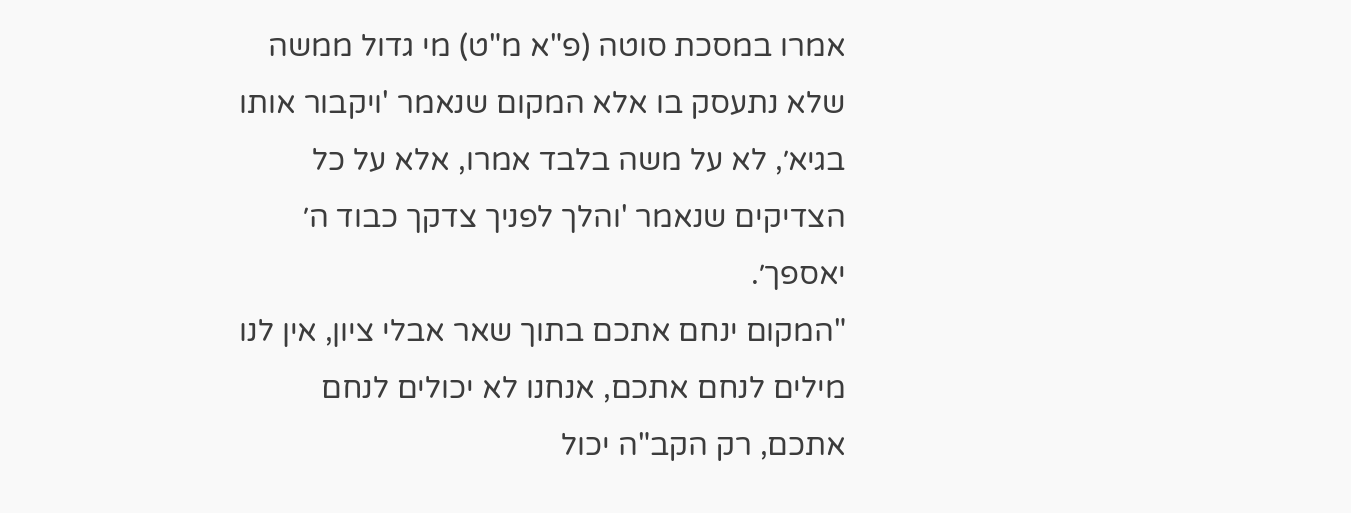אמרו במסכת סוטה (פ"א מ"ט) מי גדול ממשה שלא נתעסק בו אלא המקום שנאמר 'ויקבור אותו בגיא׳, לא על משה בלבד אמרו, אלא על כל הצדיקים שנאמר 'והלך לפניך צדקך כבוד ה׳ יאספך׳.
"המקום ינחם אתכם בתוך שאר אבלי ציון, אין לנו מילים לנחם אתכם, אנחנו לא יכולים לנחם אתכם, רק הקב"ה יכול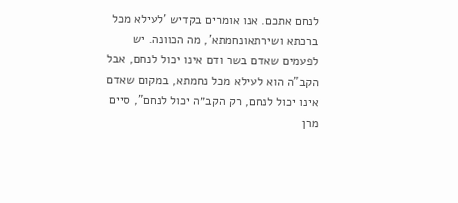לנחם אתכם. אנו אומרים בקדיש 'לעילא מכל ברכתא ושירתאונחמתא', מה הכוונה. יש לפעמים שאדם בשר ודם אינו יכול לנחם, אבל הקב"ה הוא לעילא מכל נחמתא, במקום שאדם אינו יכול לנחם, רק הקב״ה יכול לנחם", סיים מרן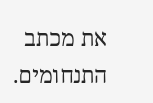את מכתב התנחומים.